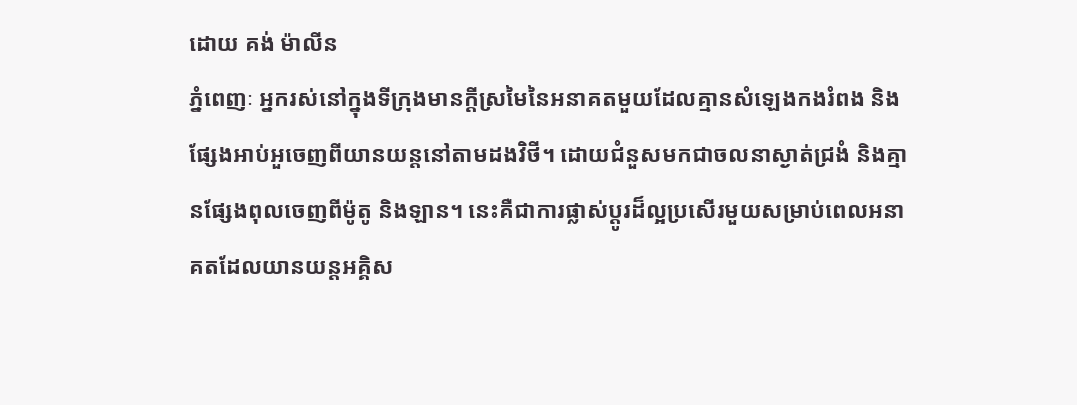ដោយ គង់ ម៉ាលីន
ភ្នំពេញៈ អ្នករស់នៅក្នុងទីក្រុងមានក្ដីស្រមៃនៃអនាគតមួយដែលគ្មានសំឡេងកងរំពង និងផ្សែងអាប់អួចេញពីយានយន្តនៅតាមដងវិថី។ ដោយជំនួសមកជាចលនាស្ងាត់ជ្រងំ និងគ្មានផ្សែងពុលចេញពីម៉ូតូ និងឡាន។ នេះគឺជាការផ្លាស់ប្ដូរដ៏ល្អប្រសើរមួយសម្រាប់ពេលអនាគតដែលយានយន្តអគ្គិស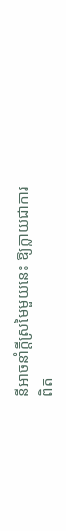នីអាចនាំក្ដីស្រមៃមួយនេះ ឱ្យក្លាយជាការពិត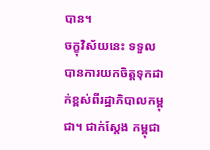បាន។
ចក្ខុវិស័យនេះ ទទួលបានការយកចិត្តទុកដាក់ខ្ពស់ពីរដ្ឋាភិបាលកម្ពុជា។ ជាក់ស្ដែង កម្ពុជា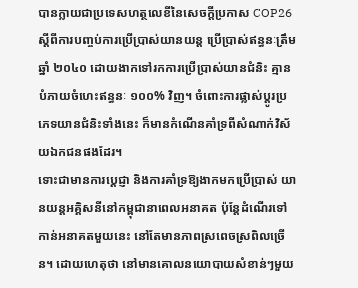បានក្លាយជាប្រទេសហត្ថលេខីនៃសេចក្តីប្រកាស COP26 ស្ដីពីការបញ្ចប់ការប្រើប្រាស់យានយន្ត ប្រើប្រាស់ឥន្ធនៈត្រឹមឆ្នាំ ២០៤០ ដោយងាកទៅរកការប្រើប្រាស់យានជំនិះ គ្មានបំភាយចំហេះឥន្ធនៈ ១០០% វិញ។ ចំពោះការផ្លាស់ប្ដូរប្រភេទយានជំនិះទាំងនេះ ក៏មានកំណើនគាំទ្រពីសំណាក់វិស័យឯកជនផងដែរ។
ទោះជាមានការប្ដេជ្ញា និងការគាំទ្រឱ្យងាកមកប្រើប្រាស់ យានយន្តអគ្គិសនីនៅកម្ពុជានាពេលអនាគត ប៉ុន្តែដំណើរទៅកាន់អនាគតមួយនេះ នៅតែមានភាពស្រពេចស្រពិលច្រើន។ ដោយហេតុថា នៅមានគោលនយោបាយសំខាន់ៗមួយ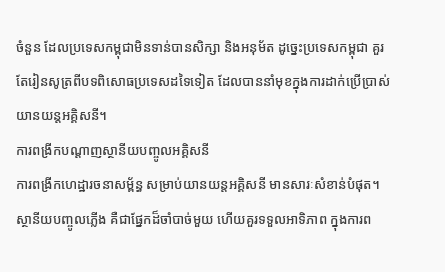ចំនួន ដែលប្រទេសកម្ពុជាមិនទាន់បានសិក្សា និងអនុម័ត ដូច្នេះប្រទេសកម្ពុជា គួរតែរៀនសូត្រពីបទពិសោធប្រទេសដទៃទៀត ដែលបាននាំមុខក្នុងការដាក់ប្រើប្រាស់យានយន្តអគ្គិសនី។
ការពង្រីកបណ្ដាញស្ថានីយបញ្ចូលអគ្គិសនី
ការពង្រីកហេដ្ឋារចនាសម្ព័ន្ធ សម្រាប់យានយន្តអគ្គិសនី មានសារៈសំខាន់បំផុត។ស្ថានីយបញ្ចូលភ្លើង គឺជាផ្នែកដ៏ចាំបាច់មួយ ហើយគួរទទួលអាទិភាព ក្នុងការព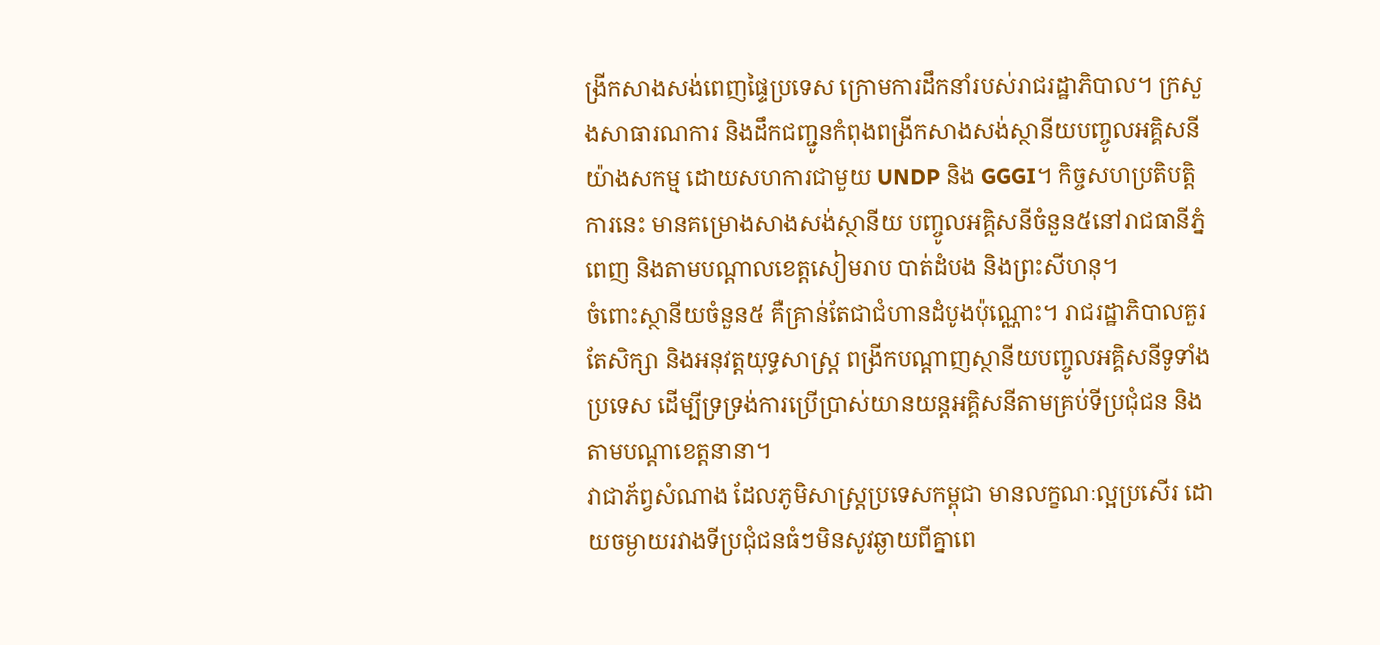ង្រីកសាងសង់ពេញផ្ទៃប្រទេស ក្រោមការដឹកនាំរបស់រាជរដ្ឋាភិបាល។ ក្រសួងសាធារណការ និងដឹកជញ្ជូនកំពុងពង្រីកសាងសង់ស្ថានីយបញ្ចូលអគ្គិសនីយ៉ាងសកម្ម ដោយសហការជាមួយ UNDP និង GGGI។ កិច្ចសហប្រតិបត្តិការនេះ មានគម្រោងសាងសង់ស្ថានីយ បញ្ចូលអគ្គិសនីចំនួន៥នៅរាជធានីភ្នំពេញ និងតាមបណ្ដាលខេត្តសៀមរាប បាត់ដំបង និងព្រះសីហនុ។
ចំពោះស្ថានីយចំនួន៥ គឺគ្រាន់តែជាជំហានដំបូងប៉ុណ្ណោះ។ រាជរដ្ឋាភិបាលគួរតែសិក្សា និងអនុវត្តយុទ្ធសាស្ត្រ ពង្រីកបណ្ដាញស្ថានីយបញ្ចូលអគ្គិសនីទូទាំងប្រទេស ដើម្បីទ្រទ្រង់ការប្រើប្រាស់យានយន្តអគ្គិសនីតាមគ្រប់ទីប្រជុំជន និងតាមបណ្ដាខេត្តនានា។
វាជាភ័ព្វសំណាង ដែលភូមិសាស្ត្រប្រទេសកម្ពុជា មានលក្ខណៈល្អប្រសើរ ដោយចម្ងាយរវាងទីប្រជុំជនធំៗមិនសូវឆ្ងាយពីគ្នាពេ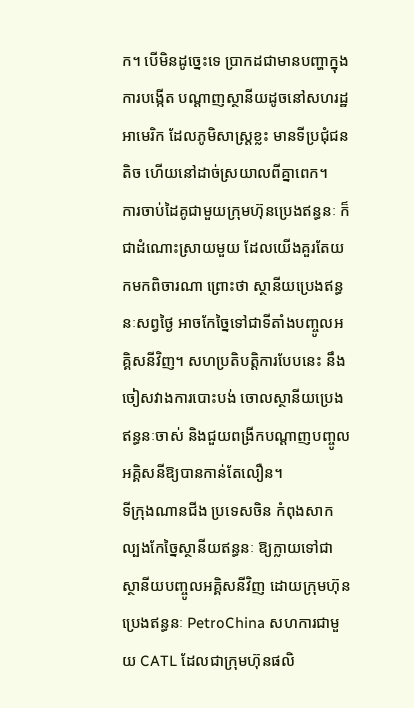ក។ បើមិនដូច្នេះទេ ប្រាកដជាមានបញ្ហាក្នុងការបង្កើត បណ្ដាញស្ថានីយដូចនៅសហរដ្ឋអាមេរិក ដែលភូមិសាស្ត្រខ្លះ មានទីប្រជុំជនតិច ហើយនៅដាច់ស្រយាលពីគ្នាពេក។
ការចាប់ដៃគូជាមួយក្រុមហ៊ុនប្រេងឥន្ធនៈ ក៏ជាដំណោះស្រាយមួយ ដែលយើងគួរតែយកមកពិចារណា ព្រោះថា ស្ថានីយប្រេងឥន្ធនៈសព្វថ្ងៃ អាចកែច្នៃទៅជាទីតាំងបញ្ចូលអគ្គិសនីវិញ។ សហប្រតិបត្តិការបែបនេះ នឹងចៀសវាងការបោះបង់ ចោលស្ថានីយប្រេងឥន្ធនៈចាស់ និងជួយពង្រីកបណ្ដាញបញ្ចូលអគ្គិសនីឱ្យបានកាន់តែលឿន។
ទីក្រុងណានជីង ប្រទេសចិន កំពុងសាកល្បងកែច្នៃស្ថានីយឥន្ធនៈ ឱ្យក្លាយទៅជាស្ថានីយបញ្ចូលអគ្គិសនីវិញ ដោយក្រុមហ៊ុនប្រេងឥន្ធនៈ PetroChina សហការជាមួយ CATL ដែលជាក្រុមហ៊ុនផលិ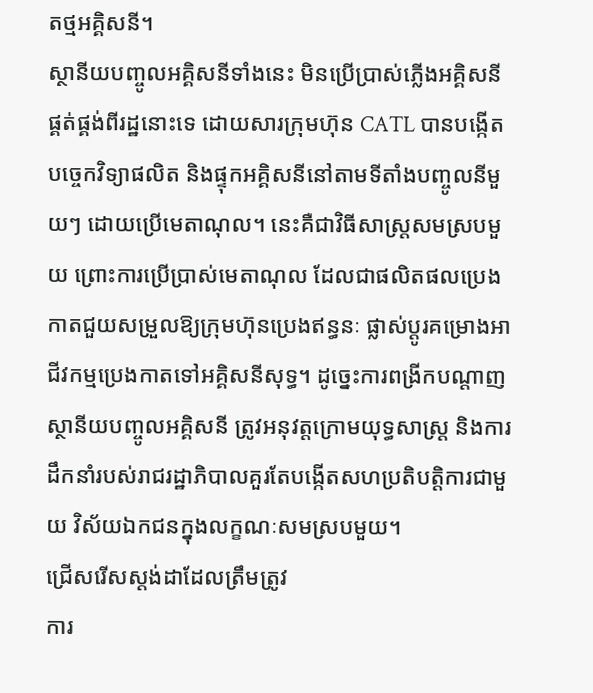តថ្មអគ្គិសនី។
ស្ថានីយបញ្ចូលអគ្គិសនីទាំងនេះ មិនប្រើប្រាស់ភ្លើងអគ្គិសនីផ្គត់ផ្គង់ពីរដ្ឋនោះទេ ដោយសារក្រុមហ៊ុន CATL បានបង្កើតបច្ចេកវិទ្យាផលិត និងផ្ទុកអគ្គិសនីនៅតាមទីតាំងបញ្ចូលនីមួយៗ ដោយប្រើមេតាណុល។ នេះគឺជាវិធីសាស្ត្រសមស្របមួយ ព្រោះការប្រើប្រាស់មេតាណុល ដែលជាផលិតផលប្រេងកាតជួយសម្រួលឱ្យក្រុមហ៊ុនប្រេងឥន្ធនៈ ផ្លាស់ប្ដូរគម្រោងអាជីវកម្មប្រេងកាតទៅអគ្គិសនីសុទ្ធ។ ដូច្នេះការពង្រីកបណ្ដាញស្ថានីយបញ្ចូលអគ្គិសនី ត្រូវអនុវត្តក្រោមយុទ្ធសាស្ត្រ និងការដឹកនាំរបស់រាជរដ្ឋាភិបាលគួរតែបង្កើតសហប្រតិបត្តិការជាមួយ វិស័យឯកជនក្នុងលក្ខណៈសមស្របមួយ។
ជ្រើសរើសស្តង់ដាដែលត្រឹមត្រូវ
ការ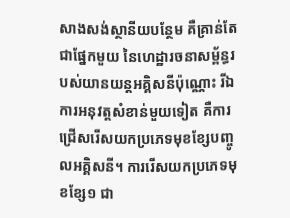សាងសង់ស្ថានីយបន្ថែម គឺគ្រាន់តែជាផ្នែកមួយ នៃហេដ្ឋារចនាសម្ព័ន្ធរបស់យានយន្តអគ្គិសនីប៉ុណ្ណោះ រីឯការអនុវត្តសំខាន់មួយទៀត គឺការជ្រើសរើសយកប្រភេទមុខខ្សែបញ្ចូលអគ្គិសនី។ ការរើសយកប្រភេទមុខខ្សែ១ ជា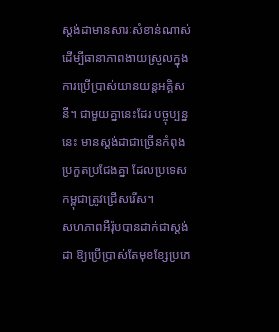ស្តង់ដាមានសារៈសំខាន់ណាស់ ដើម្បីធានាភាពងាយស្រួលក្នុងការប្រើប្រាស់យានយន្តអគ្គិសនី។ ជាមួយគ្នានេះដែរ បច្ចុប្បន្ននេះ មានស្តង់ដាជាច្រើនកំពុងប្រកួតប្រជែងគ្នា ដែលប្រទេសកម្ពុជាត្រូវជ្រើសរើស។
សហភាពអឺរ៉ុបបានដាក់ជាស្តង់ដា ឱ្យប្រើប្រាស់តែមុខខ្សែប្រភេ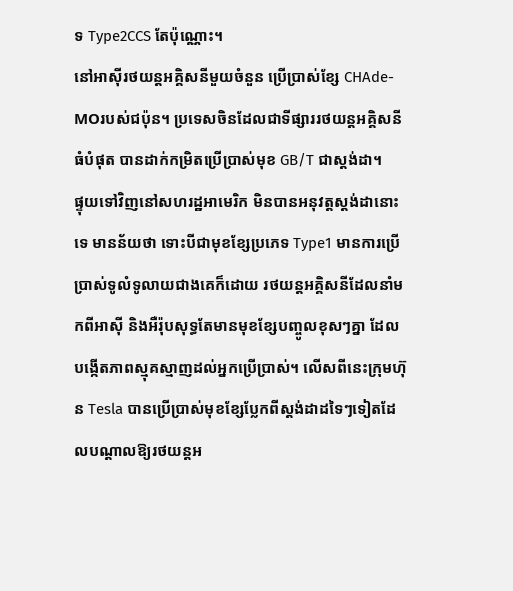ទ Type2CCS តែប៉ុណ្ណោះ។
នៅអាស៊ីរថយន្តអគ្គិសនីមួយចំនួន ប្រើប្រាស់ខ្សែ CHAde-MOរបស់ជប៉ុន។ ប្រទេសចិនដែលជាទីផ្សាររថយន្តអគ្គិសនីធំបំផុត បានដាក់កម្រិតប្រើប្រាស់មុខ GB/T ជាស្តង់ដា។
ផ្ទុយទៅវិញនៅសហរដ្ឋអាមេរិក មិនបានអនុវត្តស្តង់ដានោះទេ មានន័យថា ទោះបីជាមុខខ្សែប្រភេទ Type1 មានការប្រើប្រាស់ទូលំទូលាយជាងគេក៏ដោយ រថយន្តអគ្គិសនីដែលនាំមកពីអាស៊ី និងអឺរ៉ុបសុទ្ធតែមានមុខខ្សែបញ្ចូលខុសៗគ្នា ដែលបង្កើតភាពស្មុគស្មាញដល់អ្នកប្រើប្រាស់។ លើសពីនេះក្រុមហ៊ុន Tesla បានប្រើប្រាស់មុខខ្សែប្លែកពីស្តង់ដាដទៃៗទៀតដែលបណ្ដាលឱ្យរថយន្ដអ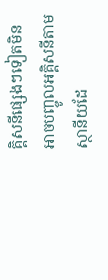គ្គិសនីផ្សេងៗទៀតមិនអាចបញ្ចូលអគ្គិសនីតាមស្ថានីយដែ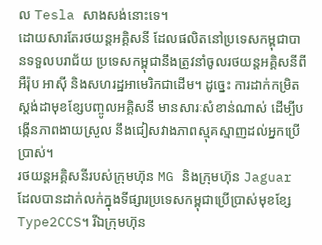ល Tesla សាងសង់នោះទេ។
ដោយសារតែរថយន្តអគ្គិសនី ដែលផលិតនៅប្រទេសកម្ពុជាបានទទួលបរាជ័យ ប្រទេសកម្ពុជានឹងត្រូវនាំចូលរថយន្តអគ្គិសនីពីអឺរ៉ុប អាស៊ី និងសហរដ្ឋអាមេរិកជាដើម។ ដូច្នេះ ការដាក់កម្រិតស្តង់ដាមុខខ្សែបញ្ចូលអគ្គិសនី មានសារៈសំខាន់ណាស់ ដើម្បីបង្កើនភាពងាយស្រួល នឹងជៀសវាងភាពស្មុគស្មាញដល់អ្នកប្រើប្រាស់។
រថយន្តអគ្គិសនីរបស់ក្រុមហ៊ុន MG និងក្រុមហ៊ុន Jaguar ដែលបានដាក់លក់ក្នុងទីផ្សារប្រទេសកម្ពុជាប្រើប្រាស់មុខខ្សែ Type2CCS។ រីឯក្រុមហ៊ុន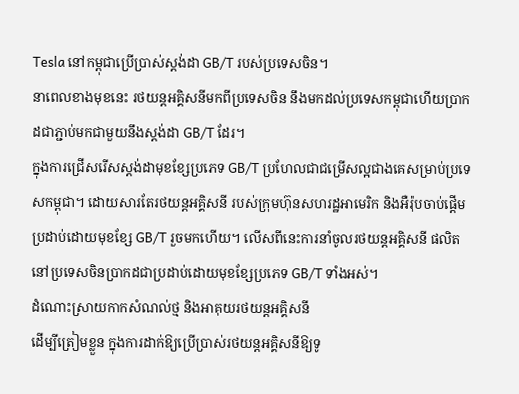Tesla នៅកម្ពុជាប្រើប្រាស់ស្តង់ដា GB/T របស់ប្រទេសចិន។
នាពេលខាងមុខនេះ រថយន្ដអគ្គិសនីមកពីប្រទេសចិន នឹងមកដល់ប្រទេសកម្ពុជាហើយប្រាកដជាភ្ជាប់មកជាមួយនឹងស្តង់ដា GB/T ដែរ។
ក្នុងការជ្រើសរើសស្តង់ដាមុខខ្សែប្រភេទ GB/T ប្រហែលជាជម្រើសល្អជាងគេសម្រាប់ប្រទេសកម្ពុជា។ ដោយសារតែរថយន្តអគ្គិសនី របស់ក្រុមហ៊ុនសហរដ្ឋអាមេរិក និងអឺរ៉ុបចាប់ផ្ដើមប្រដាប់ដោយមុខខ្សែ GB/T រួចមកហើយ។ លើសពីនេះការនាំចូលរថយន្តអគ្គិសនី ផលិតនៅប្រទេសចិនប្រាកដជាប្រដាប់ដោយមុខខ្សែប្រភេទ GB/T ទាំងអស់។
ដំណោះស្រាយកាកសំណល់ថ្ម និងអាគុយរថយន្តអគ្គិសនី
ដើម្បីត្រៀមខ្លួន ក្នុងការដាក់ឱ្យប្រើប្រាស់រថយន្តអគ្គិសនីឱ្យទូ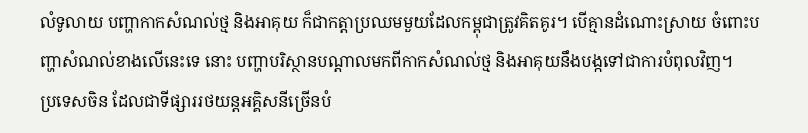លំទូលាយ បញ្ហាកាកសំណល់ថ្ម និងអាគុយ ក៏ជាកត្តាប្រឈមមួយដែលកម្ពុជាត្រូវគិតគូរ។ បើគ្មានដំណោះស្រាយ ចំពោះបញ្ហាសំណល់ខាងលើនេះទេ នោះ បញ្ហាបរិស្ថានបណ្ដាលមកពីកាកសំណល់ថ្ម និងអាគុយនឹងបង្កទៅជាការបំពុលវិញ។
ប្រទេសចិន ដែលជាទីផ្សាររថយន្តអគ្គិសនីច្រើនបំ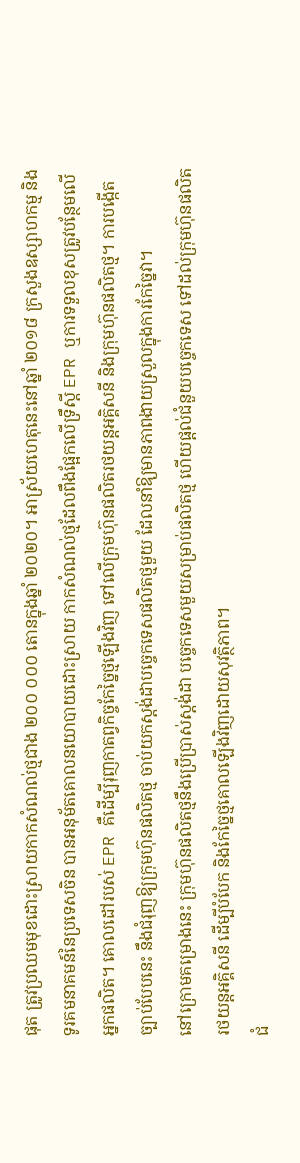ផុត ត្រូវប្រឈមមុខដោះស្រាយកាកសំណល់ថ្មជាង ២០០ ០០០ តោនក្នុងឆ្នាំ ២០២០។ អាស្រ័យហេតុនេះនៅឆ្នាំ ២០១៨ ក្រសួងឧស្សាហកម្ម និងទូរគមនាគមន៍នៃប្រទេសចិន បានអនុម័តគោលនយោបាយដោះស្រាយ កាកសំណល់ថ្មដែលពឹងផ្អែកលើទ្រឹស្ដី EPR ឬការទទួលខុសត្រូវបន្ថែមលើអ្នកផលិត។ គោលដៅរបស់ EPR គឺដើម្បីរុញកាតព្វកិច្ចកែច្នៃថ្មឡើងវិញ ទៅលើក្រុមហ៊ុនផលិតរថយន្តអគ្គិសនី និងក្រុមហ៊ុនផលិតថ្ម។ ការបង្កើតច្បាប់បែបនេះ នឹងជំរុញឱ្យក្រុមហ៊ុនផលិតថ្ម ចាប់យកស្តង់ដាបច្ចេកទេសផលិតថ្មមួយ ដែលនាំឱ្យមានភាពងាយស្រួលក្នុងការកែច្នៃវា។
នៅក្រោមគម្រោងនេះ ក្រុមហ៊ុនផលិតថ្មនឹងប្រើប្រាស់ស្តង់ដា បច្ចេកទេសមួយសម្រាប់ផលិតថ្ម ហើយផ្ដល់ជំនួយបច្ចេកទេស ទៅដល់ក្រុមហ៊ុនផលិតរថយន្តអគ្គិសនី ដើម្បីបំបែក និងកែច្នៃថ្មគោលឡើងវិញដោយសុវត្ថិភាព។
ជំ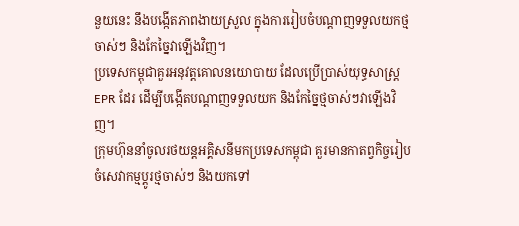នួយនេះ នឹងបង្កើតភាពងាយស្រួល ក្នុងការរៀបចំបណ្ដាញទទួលយកថ្មចាស់ៗ និងកែច្នៃវាឡើងវិញ។
ប្រទេសកម្ពុជាគួរអនុវត្តគោលនយោបាយ ដែលប្រើប្រាស់យុទ្ធសាស្ត្រ EPR ដែរ ដើម្បីបង្កើតបណ្ដាញទទួលយក និងកែច្នៃថ្មចាស់ៗវាឡើងវិញ។
ក្រុមហ៊ុននាំចូលរថយន្ដអគ្គិសនីមកប្រទេសកម្ពុជា គួរមានកាតព្វកិច្ចរៀបចំសេវាកម្មប្ដូរថ្មចាស់ៗ និងយកទៅ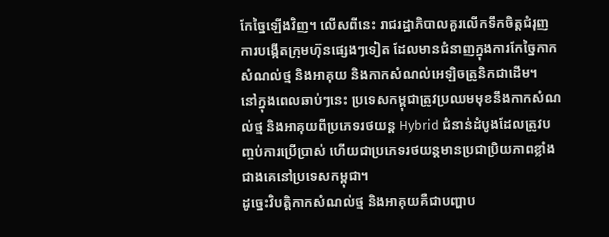កែច្នៃឡើងវិញ។ លើសពីនេះ រាជរដ្ឋាភិបាលគួរលើកទឹកចិត្តជំរុញ ការបង្កើតក្រុមហ៊ុនផ្សេងៗទៀត ដែលមានជំនាញក្នុងការកែច្នៃកាកសំណល់ថ្ម និងអាគុយ និងកាកសំណល់អេឡិចត្រូនិកជាដើម។
នៅក្នុងពេលឆាប់ៗនេះ ប្រទេសកម្ពុជាត្រូវប្រឈមមុខនឹងកាកសំណល់ថ្ម និងអាគុយពីប្រភេទរថយន្ត Hybrid ជំនាន់ដំបូងដែលត្រូវបញ្ចប់ការប្រើប្រាស់ ហើយជាប្រភេទរថយន្តមានប្រជាប្រិយភាពខ្លាំងជាងគេនៅប្រទេសកម្ពុជា។
ដូច្នេះវិបត្តិកាកសំណល់ថ្ម និងអាគុយគឺជាបញ្ហាប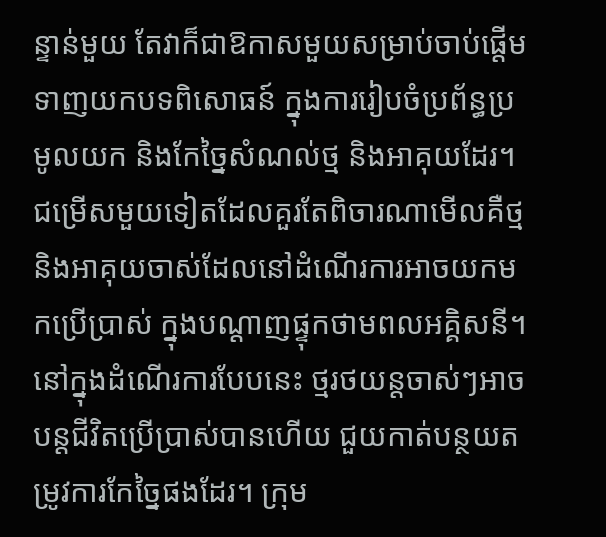ន្ទាន់មួយ តែវាក៏ជាឱកាសមួយសម្រាប់ចាប់ផ្ដើមទាញយកបទពិសោធន៍ ក្នុងការរៀបចំប្រព័ន្ធប្រមូលយក និងកែច្នៃសំណល់ថ្ម និងអាគុយដែរ។
ជម្រើសមួយទៀតដែលគួរតែពិចារណាមើលគឺថ្ម និងអាគុយចាស់ដែលនៅដំណើរការអាចយកមកប្រើប្រាស់ ក្នុងបណ្ដាញផ្ទុកថាមពលអគ្គិសនី។ នៅក្នុងដំណើរការបែបនេះ ថ្មរថយន្តចាស់ៗអាចបន្តជីវិតប្រើប្រាស់បានហើយ ជួយកាត់បន្ថយតម្រូវការកែច្នៃផងដែរ។ ក្រុម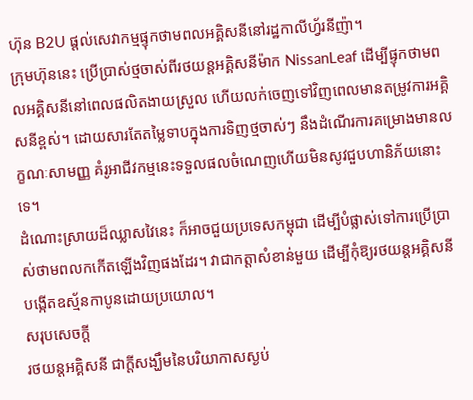ហ៊ុន B2U ផ្ដល់សេវាកម្មផ្ទុកថាមពលអគ្គិសនីនៅរដ្ឋកាលីហ្វ័រនីញ៉ា។
ក្រុមហ៊ុននេះ ប្រើប្រាស់ថ្មចាស់ពីរថយន្តអគ្គិសនីម៉ាក NissanLeaf ដើម្បីផ្ទុកថាមពលអគ្គិសនីនៅពេលផលិតងាយស្រួល ហើយលក់ចេញទៅវិញពេលមានតម្រូវការអគ្គិសនីខ្ពស់។ ដោយសារតែតម្លៃទាបក្នុងការទិញថ្មចាស់ៗ នឹងដំណើរការគម្រោងមានលក្ខណៈសាមញ្ញ គំរូអាជីវកម្មនេះទទួលផលចំណេញហើយមិនសូវជួបហានិភ័យនោះទេ។
ដំណោះស្រាយដ៏ឈ្លាសវៃនេះ ក៏អាចជួយប្រទេសកម្ពុជា ដើម្បីបំផ្លាស់ទៅការប្រើប្រាស់ថាមពលកកើតឡើងវិញផងដែរ។ វាជាកត្តាសំខាន់មួយ ដើម្បីកុំឱ្យរថយន្តអគ្គិសនីបង្កើតឧស្ម័នកាបូនដោយប្រយោល។
សរុបសេចក្តី
រថយន្តអគ្គិសនី ជាក្ដីសង្ឃឹមនៃបរិយាកាសស្ងប់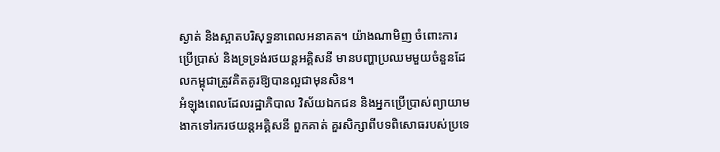ស្ងាត់ និងស្អាតបរិសុទ្ធនាពេលអនាគត។ យ៉ាងណាមិញ ចំពោះការប្រើប្រាស់ និងទ្រទ្រង់រថយន្តអគ្គិសនី មានបញ្ហាប្រឈមមួយចំនួនដែលកម្ពុជាត្រូវគិតគូរឱ្យបានល្អជាមុនសិន។
អំឡុងពេលដែលរដ្ឋាភិបាល វិស័យឯកជន និងអ្នកប្រើប្រាស់ព្យាយាមងាកទៅរករថយន្តអគ្គិសនី ពួកគាត់ គួរសិក្សាពីបទពិសោធរបស់ប្រទេ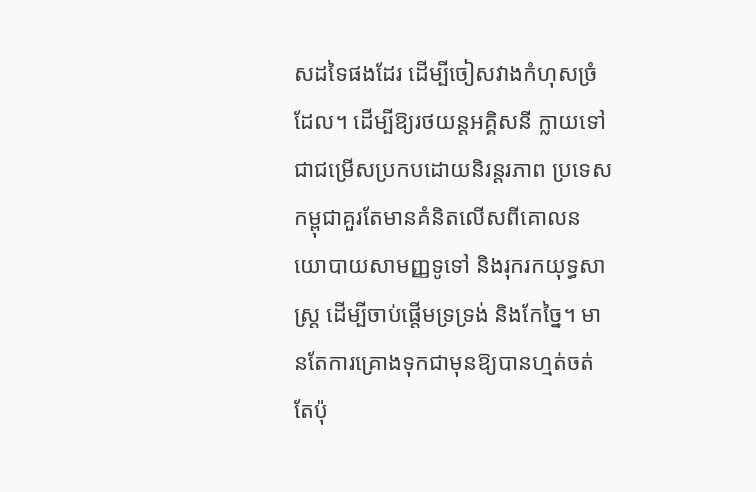សដទៃផងដែរ ដើម្បីចៀសវាងកំហុសច្រំដែល។ ដើម្បីឱ្យរថយន្តអគ្គិសនី ក្លាយទៅជាជម្រើសប្រកបដោយនិរន្តរភាព ប្រទេសកម្ពុជាគួរតែមានគំនិតលើសពីគោលនយោបាយសាមញ្ញទូទៅ និងរុករកយុទ្ធសាស្ត្រ ដើម្បីចាប់ផ្ដើមទ្រទ្រង់ និងកែច្នៃ។ មានតែការគ្រោងទុកជាមុនឱ្យបានហ្មត់ចត់តែប៉ុ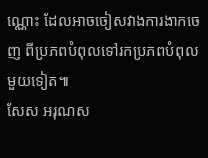ណ្ណោះ ដែលអាចចៀសវាងការងាកចេញ ពីប្រភពបំពុលទៅរកប្រភពបំពុលមួយទៀត៕
សែស អរុណស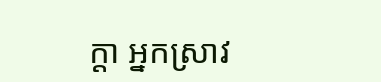ក្ដា អ្នកស្រាវ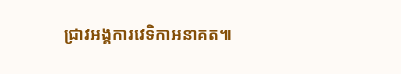ជ្រាវអង្គការវេទិកាអនាគត៕